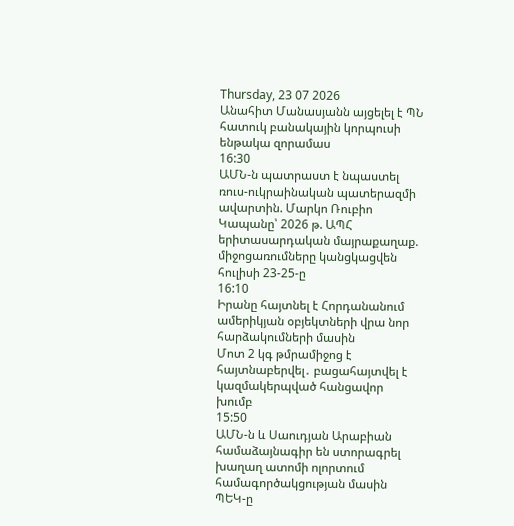Thursday, 23 07 2026
Անահիտ Մանասյանն այցելել է ՊՆ հատուկ բանակային կորպուսի ենթակա զորամաս
16:30
ԱՄՆ-ն պատրաստ է նպաստել ռուս-ուկրաինական պատերազմի ավարտին. Մարկո Ռուբիո
Կապանը՝ 2026 թ. ԱՊՀ երիտասարդական մայրաքաղաք. միջոցառումները կանցկացվեն հուլիսի 23-25-ը
16:10
Իրանը հայտնել է Հորդանանում ամերիկյան օբյեկտների վրա նոր հարձակումների մասին
Մոտ 2 կգ թմրամիջոց է հայտնաբերվել․ բացահայտվել է կազմակերպված հանցավոր խումբ
15:50
ԱՄՆ-ն և Սաուդյան Արաբիան համաձայնագիր են ստորագրել խաղաղ ատոմի ոլորտում համագործակցության մասին
ՊԵԿ-ը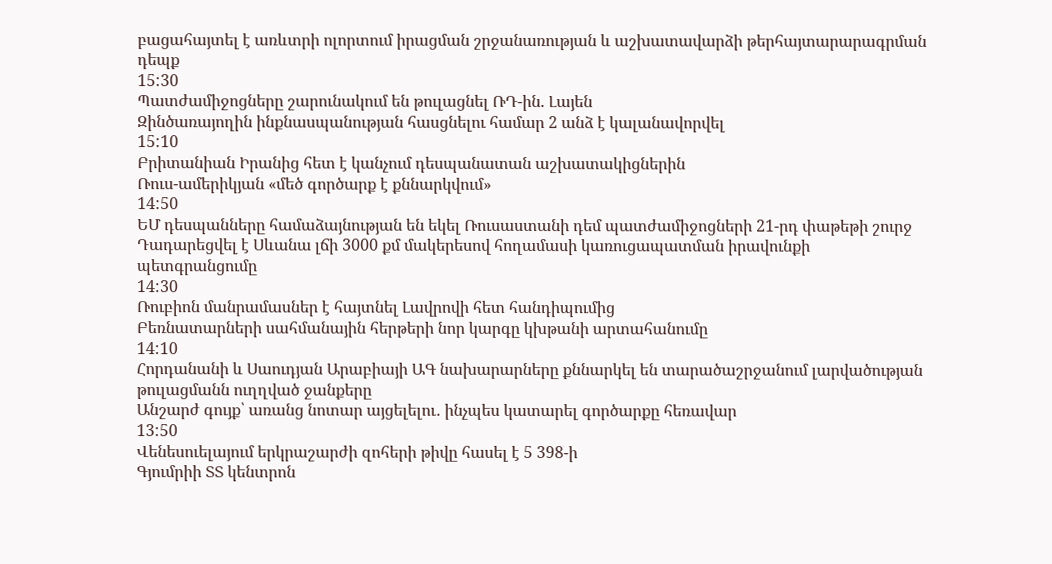բացահայտել է առևտրի ոլորտում իրացման շրջանառության և աշխատավարձի թերհայտարարագրման դեպք
15:30
Պատժամիջոցները շարունակում են թուլացնել ՌԴ-ին. Լայեն
Զինծառայողին ինքնասպանության հասցնելու համար 2 անձ է կալանավորվել
15:10
Բրիտանիան Իրանից հետ է կանչում դեսպանատան աշխատակիցներին
Ռուս-ամերիկյան «մեծ գործարք է քննարկվում»
14:50
ԵՄ դեսպանները համաձայնության են եկել Ռուսաստանի դեմ պատժամիջոցների 21-րդ փաթեթի շուրջ
Դադարեցվել է Սևանա լճի 3000 քմ մակերեսով հողամասի կառուցապատման իրավունքի պետգրանցումը
14:30
Ռուբիոն մանրամասներ է հայտնել Լավրովի հետ հանդիպումից
Բեռնատարների սահմանային հերթերի նոր կարգը կխթանի արտահանումը
14:10
Հորդանանի և Սաուդյան Արաբիայի ԱԳ նախարարները քննարկել են տարածաշրջանում լարվածության թուլացմանն ուղղված ջանքերը
Անշարժ գույք՝ առանց նոտար այցելելու․ ինչպես կատարել գործարքը հեռավար
13:50
Վենեսուելայում երկրաշարժի զոհերի թիվը հասել է 5 398-ի
Գյումրիի ՏՏ կենտրոն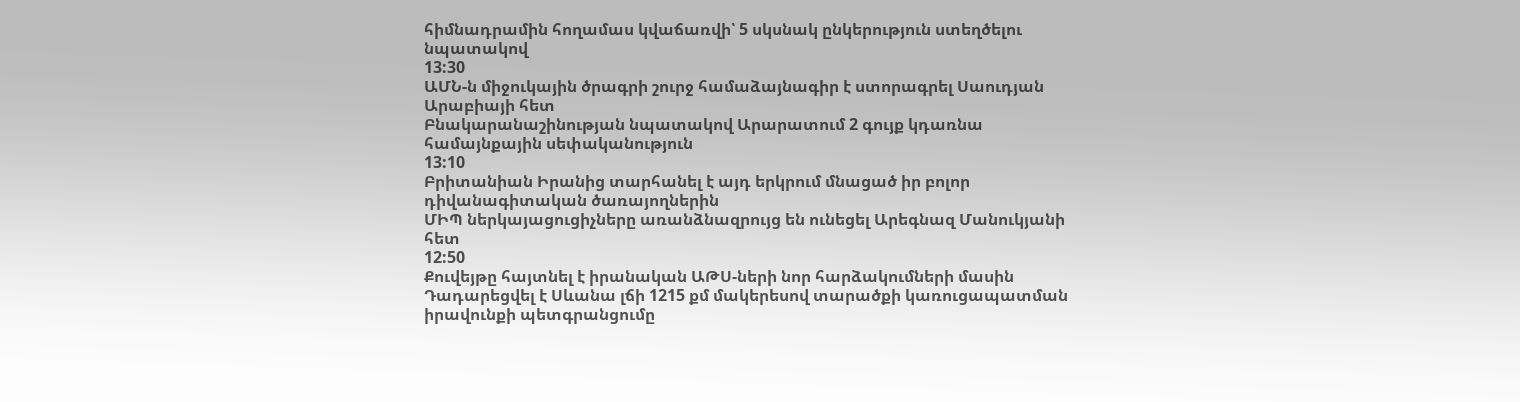հիմնադրամին հողամաս կվաճառվի՝ 5 սկսնակ ընկերություն ստեղծելու նպատակով
13:30
ԱՄՆ-ն միջուկային ծրագրի շուրջ համաձայնագիր է ստորագրել Սաուդյան Արաբիայի հետ
Բնակարանաշինության նպատակով Արարատում 2 գույք կդառնա համայնքային սեփականություն
13:10
Բրիտանիան Իրանից տարհանել է այդ երկրում մնացած իր բոլոր դիվանագիտական ծառայողներին
ՄԻՊ ներկայացուցիչները առանձնազրույց են ունեցել Արեգնազ Մանուկյանի հետ
12:50
Քուվեյթը հայտնել է իրանական ԱԹՍ-ների նոր հարձակումների մասին
Դադարեցվել է Սևանա լճի 1215 քմ մակերեսով տարածքի կառուցապատման իրավունքի պետգրանցումը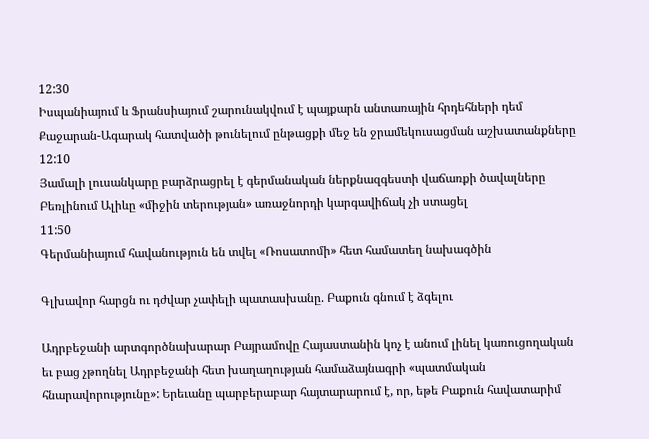12:30
Իսպանիայում և Ֆրանսիայում շարունակվում է պայքարն անտառային հրդեհների դեմ
Քաջարան-Ագարակ հատվածի թունելում ընթացքի մեջ են ջրամեկուսացման աշխատանքները
12:10
Յամալի լուսանկարը բարձրացրել է գերմանական ներքնազգեստի վաճառքի ծավալները
Բեռլինում Ալիևը «միջին տերության» առաջնորդի կարգավիճակ չի ստացել
11:50
Գերմանիայում հավանություն են տվել «Ռոսատոմի» հետ համատեղ նախագծին

Գլխավոր հարցն ու դժվար չափելի պատասխանը. Բաքուն գնում է ձգելու

Ադրբեջանի արտգործնախարար Բայրամովը Հայաստանին կոչ է անում լինել կառուցողական եւ բաց չթողնել Ադրբեջանի հետ խաղաղության համաձայնագրի «պատմական հնարավորությունը»: Երեւանը պարբերաբար հայտարարում է, որ, եթե Բաքուն հավատարիմ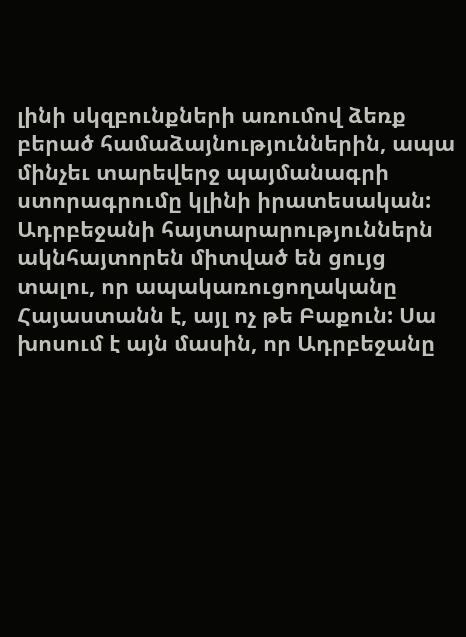լինի սկզբունքների առումով ձեռք բերած համաձայնություններին, ապա մինչեւ տարեվերջ պայմանագրի ստորագրումը կլինի իրատեսական: Ադրբեջանի հայտարարություններն ակնհայտորեն միտված են ցույց տալու, որ ապակառուցողականը Հայաստանն է, այլ ոչ թե Բաքուն: Սա խոսում է այն մասին, որ Ադրբեջանը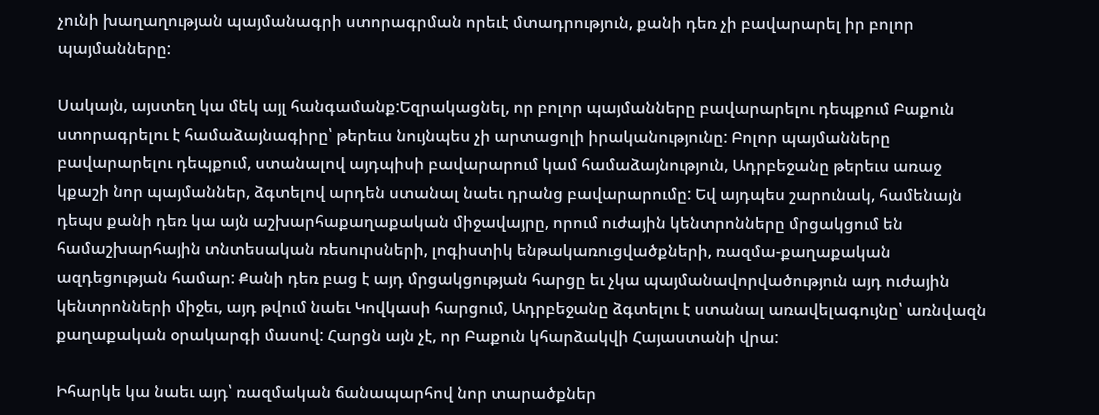չունի խաղաղության պայմանագրի ստորագրման որեւէ մտադրություն, քանի դեռ չի բավարարել իր բոլոր պայմանները:

Սակայն, այստեղ կա մեկ այլ հանգամանք:Եզրակացնել, որ բոլոր պայմանները բավարարելու դեպքում Բաքուն ստորագրելու է համաձայնագիրը՝ թերեւս նույնպես չի արտացոլի իրականությունը: Բոլոր պայմանները բավարարելու դեպքում, ստանալով այդպիսի բավարարում կամ համաձայնություն, Ադրբեջանը թերեւս առաջ կքաշի նոր պայմաններ, ձգտելով արդեն ստանալ նաեւ դրանց բավարարումը: Եվ այդպես շարունակ, համենայն դեպս քանի դեռ կա այն աշխարհաքաղաքական միջավայրը, որում ուժային կենտրոնները մրցակցում են համաշխարհային տնտեսական ռեսուրսների, լոգիստիկ ենթակառուցվածքների, ռազմա-քաղաքական ազդեցության համար: Քանի դեռ բաց է այդ մրցակցության հարցը եւ չկա պայմանավորվածություն այդ ուժային կենտրոնների միջեւ, այդ թվում նաեւ Կովկասի հարցում, Ադրբեջանը ձգտելու է ստանալ առավելագույնը՝ առնվազն քաղաքական օրակարգի մասով: Հարցն այն չէ, որ Բաքուն կհարձակվի Հայաստանի վրա:

Իհարկե կա նաեւ այդ՝ ռազմական ճանապարհով նոր տարածքներ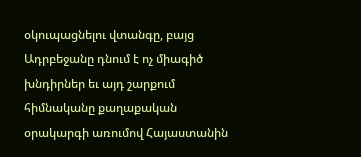օկուպացնելու վտանգը, բայց Ադրբեջանը դնում է ոչ միագիծ խնդիրներ եւ այդ շարքում հիմնականը քաղաքական օրակարգի առումով Հայաստանին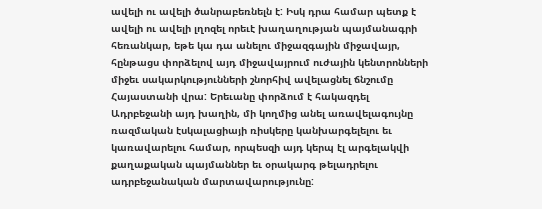ավելի ու ավելի ծանրաբեռնելն է: Իսկ դրա համար պետք է ավելի ու ավելի լղոզել որեւէ խաղաղության պայմանագրի հեռանկար, եթե կա դա անելու միջազգային միջավայր, հընթացս փորձելով այդ միջավայրում ուժային կենտրոնների միջեւ սակարկությունների շնորհիվ ավելացնել ճնշումը Հայաստանի վրա: Երեւանը փորձում է հակազդել Ադրբեջանի այդ խաղին, մի կողմից անել առավելագույնը ռազմական էսկալացիայի ռիսկերը կանխարգելելու եւ կառավարելու համար, որպեսզի այդ կերպ էլ արգելակվի քաղաքական պայմաններ եւ օրակարգ թելադրելու ադրբեջանական մարտավարությունը: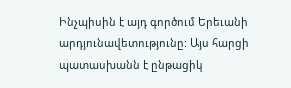Ինչպիսին է այդ գործում Երեւանի արդյունավետությունը: Այս հարցի պատասխանն է ընթացիկ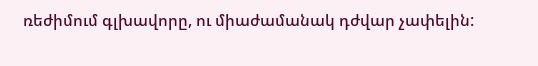ռեժիմում գլխավորը, ու միաժամանակ դժվար չափելին: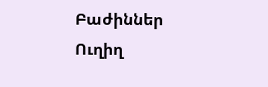Բաժիններ
Ուղիղ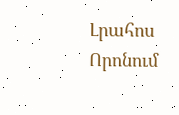Լրահոս
Որոնում